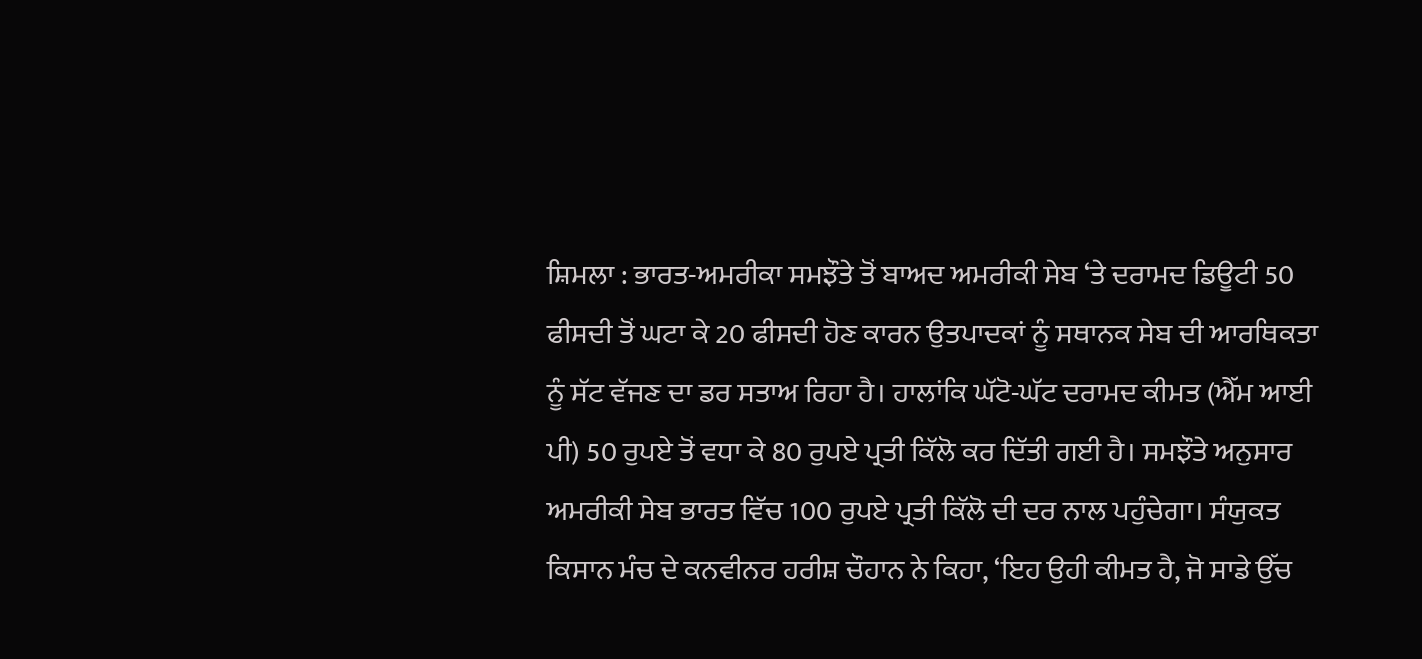ਸ਼ਿਮਲਾ : ਭਾਰਤ-ਅਮਰੀਕਾ ਸਮਝੌਤੇ ਤੋਂ ਬਾਅਦ ਅਮਰੀਕੀ ਸੇਬ ‘ਤੇ ਦਰਾਮਦ ਡਿਊਟੀ 50 ਫੀਸਦੀ ਤੋਂ ਘਟਾ ਕੇ 20 ਫੀਸਦੀ ਹੋਣ ਕਾਰਨ ਉਤਪਾਦਕਾਂ ਨੂੰ ਸਥਾਨਕ ਸੇਬ ਦੀ ਆਰਥਿਕਤਾ ਨੂੰ ਸੱਟ ਵੱਜਣ ਦਾ ਡਰ ਸਤਾਅ ਰਿਹਾ ਹੈ। ਹਾਲਾਂਕਿ ਘੱਟੋ-ਘੱਟ ਦਰਾਮਦ ਕੀਮਤ (ਐੱਮ ਆਈ ਪੀ) 50 ਰੁਪਏ ਤੋਂ ਵਧਾ ਕੇ 80 ਰੁਪਏ ਪ੍ਰਤੀ ਕਿੱਲੋ ਕਰ ਦਿੱਤੀ ਗਈ ਹੈ। ਸਮਝੌਤੇ ਅਨੁਸਾਰ ਅਮਰੀਕੀ ਸੇਬ ਭਾਰਤ ਵਿੱਚ 100 ਰੁਪਏ ਪ੍ਰਤੀ ਕਿੱਲੋ ਦੀ ਦਰ ਨਾਲ ਪਹੁੰਚੇਗਾ। ਸੰਯੁਕਤ ਕਿਸਾਨ ਮੰਚ ਦੇ ਕਨਵੀਨਰ ਹਰੀਸ਼ ਚੌਹਾਨ ਨੇ ਕਿਹਾ, ‘ਇਹ ਉਹੀ ਕੀਮਤ ਹੈ, ਜੋ ਸਾਡੇ ਉੱਚ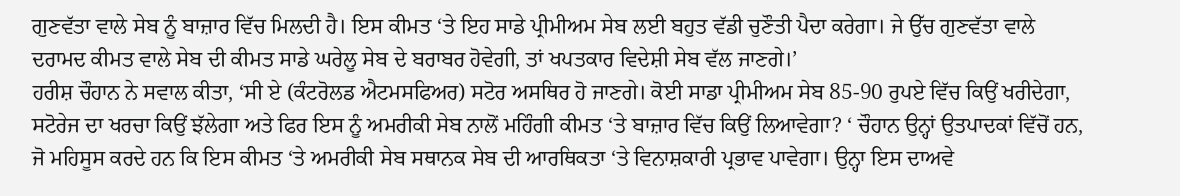ਗੁਣਵੱਤਾ ਵਾਲੇ ਸੇਬ ਨੂੰ ਬਾਜ਼ਾਰ ਵਿੱਚ ਮਿਲਦੀ ਹੈ। ਇਸ ਕੀਮਤ ‘ਤੇ ਇਹ ਸਾਡੇ ਪ੍ਰੀਮੀਅਮ ਸੇਬ ਲਈ ਬਹੁਤ ਵੱਡੀ ਚੁਣੌਤੀ ਪੈਦਾ ਕਰੇਗਾ। ਜੇ ਉੱਚ ਗੁਣਵੱਤਾ ਵਾਲੇ ਦਰਾਮਦ ਕੀਮਤ ਵਾਲੇ ਸੇਬ ਦੀ ਕੀਮਤ ਸਾਡੇ ਘਰੇਲੂ ਸੇਬ ਦੇ ਬਰਾਬਰ ਹੋਵੇਗੀ, ਤਾਂ ਖਪਤਕਾਰ ਵਿਦੇਸ਼ੀ ਸੇਬ ਵੱਲ ਜਾਣਗੇ।’
ਹਰੀਸ਼ ਚੌਹਾਨ ਨੇ ਸਵਾਲ ਕੀਤਾ, ‘ਸੀ ਏ (ਕੰਟਰੋਲਡ ਐਟਮਸਫਿਅਰ) ਸਟੋਰ ਅਸਥਿਰ ਹੋ ਜਾਣਗੇ। ਕੋਈ ਸਾਡਾ ਪ੍ਰੀਮੀਅਮ ਸੇਬ 85-90 ਰੁਪਏ ਵਿੱਚ ਕਿਉਂ ਖਰੀਦੇਗਾ, ਸਟੋਰੇਜ ਦਾ ਖਰਚਾ ਕਿਉਂ ਝੱਲੇਗਾ ਅਤੇ ਫਿਰ ਇਸ ਨੂੰ ਅਮਰੀਕੀ ਸੇਬ ਨਾਲੋਂ ਮਹਿੰਗੀ ਕੀਮਤ ‘ਤੇ ਬਾਜ਼ਾਰ ਵਿੱਚ ਕਿਉਂ ਲਿਆਵੇਗਾ? ‘ ਚੌਹਾਨ ਉਨ੍ਹਾਂ ਉਤਪਾਦਕਾਂ ਵਿੱਚੋਂ ਹਨ, ਜੋ ਮਹਿਸੂਸ ਕਰਦੇ ਹਨ ਕਿ ਇਸ ਕੀਮਤ ‘ਤੇ ਅਮਰੀਕੀ ਸੇਬ ਸਥਾਨਕ ਸੇਬ ਦੀ ਆਰਥਿਕਤਾ ‘ਤੇ ਵਿਨਾਸ਼ਕਾਰੀ ਪ੍ਰਭਾਵ ਪਾਵੇਗਾ। ਉਨ੍ਹਾ ਇਸ ਦਾਅਵੇ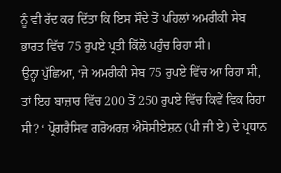ਨੂੰ ਵੀ ਰੱਦ ਕਰ ਦਿੱਤਾ ਕਿ ਇਸ ਸੌਦੇ ਤੋਂ ਪਹਿਲਾਂ ਅਮਰੀਕੀ ਸੇਬ ਭਾਰਤ ਵਿੱਚ 75 ਰੁਪਏ ਪ੍ਰਤੀ ਕਿੱਲੋ ਪਹੁੰਚ ਰਿਹਾ ਸੀ।
ਉਨ੍ਹਾ ਪੁੱਛਿਆ, ‘ਜੇ ਅਮਰੀਕੀ ਸੇਬ 75 ਰੁਪਏ ਵਿੱਚ ਆ ਰਿਹਾ ਸੀ, ਤਾਂ ਇਹ ਬਾਜ਼ਾਰ ਵਿੱਚ 200 ਤੋਂ 250 ਰੁਪਏ ਵਿੱਚ ਕਿਵੇਂ ਵਿਕ ਰਿਹਾ ਸੀ? ‘ ਪ੍ਰੋਗਰੈਸਿਵ ਗਰੋਅਰਜ਼ ਐਸੋਸੀਏਸ਼ਨ (ਪੀ ਜੀ ਏ) ਦੇ ਪ੍ਰਧਾਨ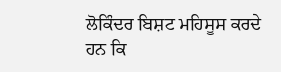ਲੋਕਿੰਦਰ ਬਿਸ਼ਟ ਮਹਿਸੂਸ ਕਰਦੇ ਹਨ ਕਿ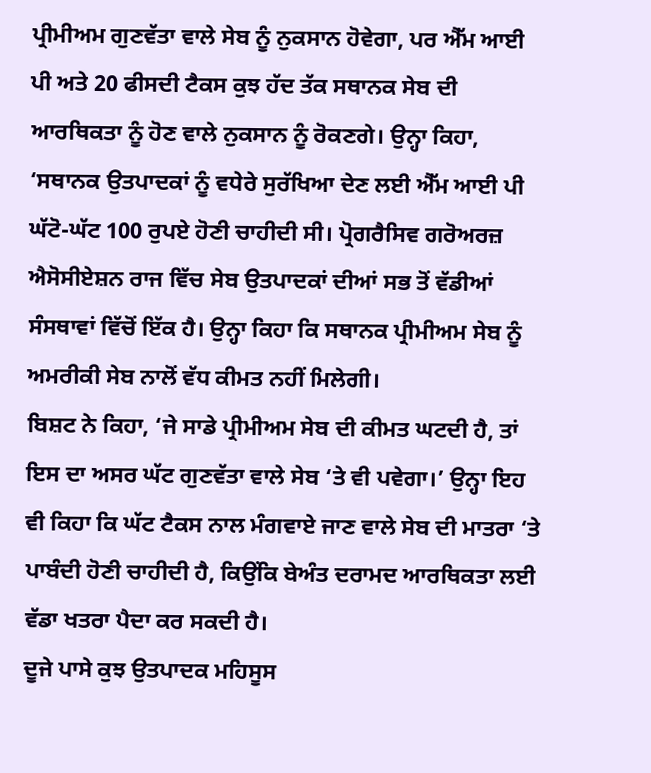ਪ੍ਰੀਮੀਅਮ ਗੁਣਵੱਤਾ ਵਾਲੇ ਸੇਬ ਨੂੰ ਨੁਕਸਾਨ ਹੋਵੇਗਾ, ਪਰ ਐੱਮ ਆਈ ਪੀ ਅਤੇ 20 ਫੀਸਦੀ ਟੈਕਸ ਕੁਝ ਹੱਦ ਤੱਕ ਸਥਾਨਕ ਸੇਬ ਦੀ ਆਰਥਿਕਤਾ ਨੂੰ ਹੋਣ ਵਾਲੇ ਨੁਕਸਾਨ ਨੂੰ ਰੋਕਣਗੇ। ਉਨ੍ਹਾ ਕਿਹਾ, ‘ਸਥਾਨਕ ਉਤਪਾਦਕਾਂ ਨੂੰ ਵਧੇਰੇ ਸੁਰੱਖਿਆ ਦੇਣ ਲਈ ਐੱਮ ਆਈ ਪੀ ਘੱਟੋ-ਘੱਟ 100 ਰੁਪਏ ਹੋਣੀ ਚਾਹੀਦੀ ਸੀ। ਪ੍ਰੋਗਰੈਸਿਵ ਗਰੋਅਰਜ਼ ਐਸੋਸੀਏਸ਼ਨ ਰਾਜ ਵਿੱਚ ਸੇਬ ਉਤਪਾਦਕਾਂ ਦੀਆਂ ਸਭ ਤੋਂ ਵੱਡੀਆਂ ਸੰਸਥਾਵਾਂ ਵਿੱਚੋਂ ਇੱਕ ਹੈ। ਉਨ੍ਹਾ ਕਿਹਾ ਕਿ ਸਥਾਨਕ ਪ੍ਰੀਮੀਅਮ ਸੇਬ ਨੂੰ ਅਮਰੀਕੀ ਸੇਬ ਨਾਲੋਂ ਵੱਧ ਕੀਮਤ ਨਹੀਂ ਮਿਲੇਗੀ।
ਬਿਸ਼ਟ ਨੇ ਕਿਹਾ, ‘ਜੇ ਸਾਡੇ ਪ੍ਰੀਮੀਅਮ ਸੇਬ ਦੀ ਕੀਮਤ ਘਟਦੀ ਹੈ, ਤਾਂ ਇਸ ਦਾ ਅਸਰ ਘੱਟ ਗੁਣਵੱਤਾ ਵਾਲੇ ਸੇਬ ‘ਤੇ ਵੀ ਪਵੇਗਾ।’ ਉਨ੍ਹਾ ਇਹ ਵੀ ਕਿਹਾ ਕਿ ਘੱਟ ਟੈਕਸ ਨਾਲ ਮੰਗਵਾਏ ਜਾਣ ਵਾਲੇ ਸੇਬ ਦੀ ਮਾਤਰਾ ‘ਤੇ ਪਾਬੰਦੀ ਹੋਣੀ ਚਾਹੀਦੀ ਹੈ, ਕਿਉਂਕਿ ਬੇਅੰਤ ਦਰਾਮਦ ਆਰਥਿਕਤਾ ਲਈ ਵੱਡਾ ਖਤਰਾ ਪੈਦਾ ਕਰ ਸਕਦੀ ਹੈ।
ਦੂਜੇ ਪਾਸੇ ਕੁਝ ਉਤਪਾਦਕ ਮਹਿਸੂਸ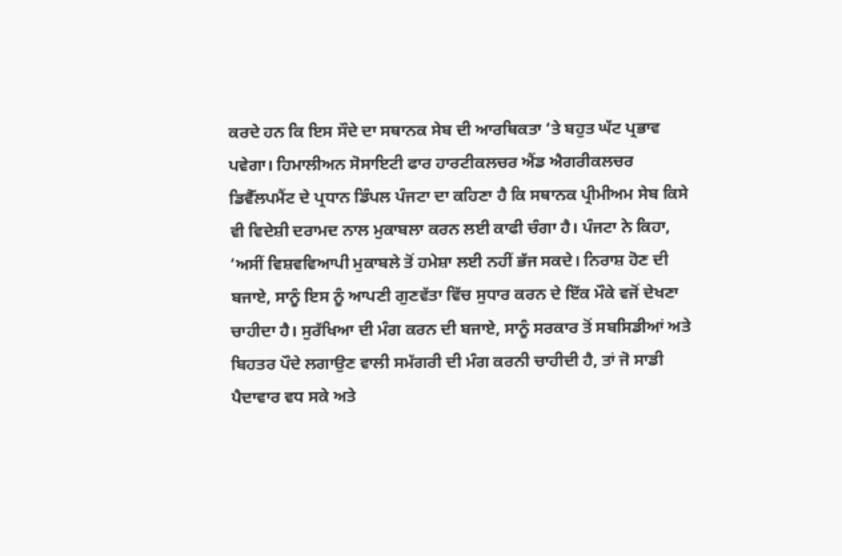ਕਰਦੇ ਹਨ ਕਿ ਇਸ ਸੌਦੇ ਦਾ ਸਥਾਨਕ ਸੇਬ ਦੀ ਆਰਥਿਕਤਾ ‘ਤੇ ਬਹੁਤ ਘੱਟ ਪ੍ਰਭਾਵ ਪਵੇਗਾ। ਹਿਮਾਲੀਅਨ ਸੋਸਾਇਟੀ ਫਾਰ ਹਾਰਟੀਕਲਚਰ ਐਂਡ ਐਗਰੀਕਲਚਰ ਡਿਵੈੱਲਪਮੈਂਟ ਦੇ ਪ੍ਰਧਾਨ ਡਿੰਪਲ ਪੰਜਟਾ ਦਾ ਕਹਿਣਾ ਹੈ ਕਿ ਸਥਾਨਕ ਪ੍ਰੀਮੀਅਮ ਸੇਬ ਕਿਸੇ ਵੀ ਵਿਦੇਸ਼ੀ ਦਰਾਮਦ ਨਾਲ ਮੁਕਾਬਲਾ ਕਰਨ ਲਈ ਕਾਫੀ ਚੰਗਾ ਹੈ। ਪੰਜਟਾ ਨੇ ਕਿਹਾ, ‘ਅਸੀਂ ਵਿਸ਼ਵਵਿਆਪੀ ਮੁਕਾਬਲੇ ਤੋਂ ਹਮੇਸ਼ਾ ਲਈ ਨਹੀਂ ਭੱਜ ਸਕਦੇ। ਨਿਰਾਸ਼ ਹੋਣ ਦੀ ਬਜਾਏ, ਸਾਨੂੰ ਇਸ ਨੂੰ ਆਪਣੀ ਗੁਣਵੱਤਾ ਵਿੱਚ ਸੁਧਾਰ ਕਰਨ ਦੇ ਇੱਕ ਮੌਕੇ ਵਜੋਂ ਦੇਖਣਾ ਚਾਹੀਦਾ ਹੈ। ਸੁਰੱਖਿਆ ਦੀ ਮੰਗ ਕਰਨ ਦੀ ਬਜਾਏ, ਸਾਨੂੰ ਸਰਕਾਰ ਤੋਂ ਸਬਸਿਡੀਆਂ ਅਤੇ ਬਿਹਤਰ ਪੌਦੇ ਲਗਾਉਣ ਵਾਲੀ ਸਮੱਗਰੀ ਦੀ ਮੰਗ ਕਰਨੀ ਚਾਹੀਦੀ ਹੈ, ਤਾਂ ਜੋ ਸਾਡੀ ਪੈਦਾਵਾਰ ਵਧ ਸਕੇ ਅਤੇ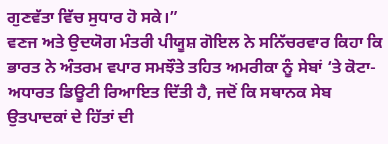ਗੁਣਵੱਤਾ ਵਿੱਚ ਸੁਧਾਰ ਹੋ ਸਕੇ।”
ਵਣਜ ਅਤੇ ਉਦਯੋਗ ਮੰਤਰੀ ਪੀਯੂਸ਼ ਗੋਇਲ ਨੇ ਸਨਿੱਚਰਵਾਰ ਕਿਹਾ ਕਿ ਭਾਰਤ ਨੇ ਅੰਤਰਮ ਵਪਾਰ ਸਮਝੌਤੇ ਤਹਿਤ ਅਮਰੀਕਾ ਨੂੰ ਸੇਬਾਂ ‘ਤੇ ਕੋਟਾ-ਅਧਾਰਤ ਡਿਊਟੀ ਰਿਆਇਤ ਦਿੱਤੀ ਹੈ, ਜਦੋਂ ਕਿ ਸਥਾਨਕ ਸੇਬ ਉਤਪਾਦਕਾਂ ਦੇ ਹਿੱਤਾਂ ਦੀ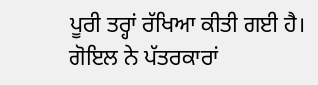ਪੂਰੀ ਤਰ੍ਹਾਂ ਰੱਖਿਆ ਕੀਤੀ ਗਈ ਹੈ। ਗੋਇਲ ਨੇ ਪੱਤਰਕਾਰਾਂ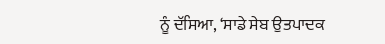ਨੂੰ ਦੱਸਿਆ, ‘ਸਾਡੇ ਸੇਬ ਉਤਪਾਦਕ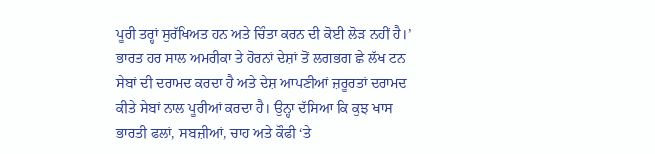ਪੂਰੀ ਤਰ੍ਹਾਂ ਸੁਰੱਖਿਅਤ ਹਨ ਅਤੇ ਚਿੰਤਾ ਕਰਨ ਦੀ ਕੋਈ ਲੋੜ ਨਹੀਂ ਹੈ।’ ਭਾਰਤ ਹਰ ਸਾਲ ਅਮਰੀਕਾ ਤੇ ਹੋਰਨਾਂ ਦੇਸ਼ਾਂ ਤੋਂ ਲਗਭਗ ਛੇ ਲੱਖ ਟਨ ਸੇਬਾਂ ਦੀ ਦਰਾਮਦ ਕਰਦਾ ਹੈ ਅਤੇ ਦੇਸ਼ ਆਪਣੀਆਂ ਜ਼ਰੂਰਤਾਂ ਦਰਾਮਦ ਕੀਤੇ ਸੇਬਾਂ ਨਾਲ ਪੂਰੀਆਂ ਕਰਦਾ ਹੈ। ਉਨ੍ਹਾ ਦੱਸਿਆ ਕਿ ਕੁਝ ਖਾਸ ਭਾਰਤੀ ਫਲਾਂ, ਸਬਜ਼ੀਆਂ, ਚਾਹ ਅਤੇ ਕੌਫੀ ‘ਤੇ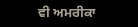ਵੀ ਅਮਰੀਕਾ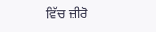ਵਿੱਚ ਜ਼ੀਰੋ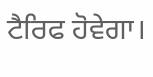ਟੈਰਿਫ ਹੋਵੇਗਾ।